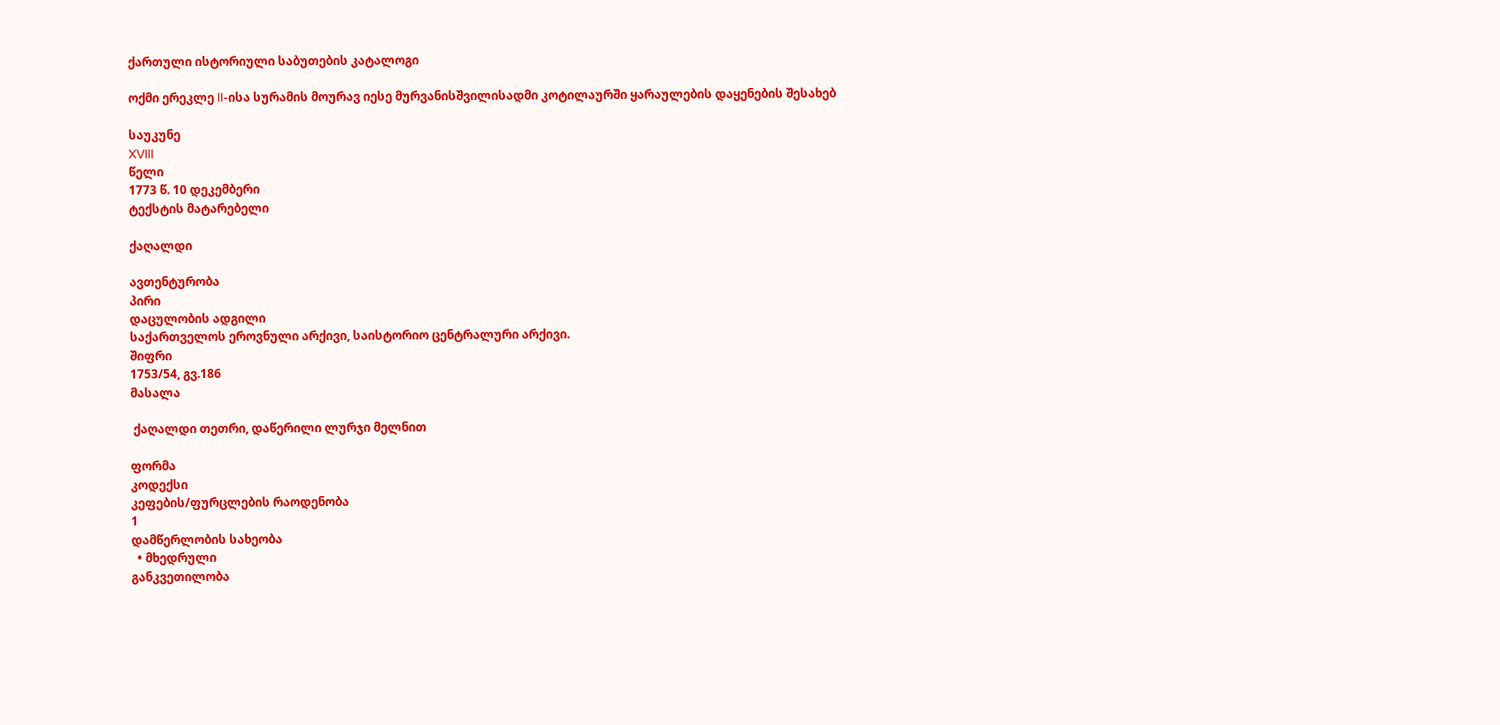ქართული ისტორიული საბუთების კატალოგი

ოქმი ერეკლე II-ისა სურამის მოურავ იესე მურვანისშვილისადმი კოტილაურში ყარაულების დაყენების შესახებ

საუკუნე
XVIII
წელი
1773 წ. 10 დეკემბერი
ტექსტის მატარებელი

ქაღალდი

ავთენტურობა
პირი
დაცულობის ადგილი
საქართველოს ეროვნული არქივი, საისტორიო ცენტრალური არქივი.
შიფრი
1753/54, გვ.186
მასალა

 ქაღალდი თეთრი, დაწერილი ლურჯი მელნით

ფორმა
კოდექსი
კეფების/ფურცლების რაოდენობა
1
დამწერლობის სახეობა
  • მხედრული
განკვეთილობა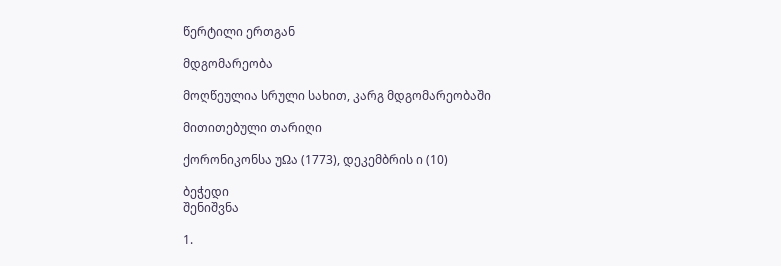წერტილი ერთგან

მდგომარეობა

მოღწეულია სრული სახით, კარგ მდგომარეობაში

მითითებული თარიღი

ქორონიკონსა უΩა (1773), დეკემბრის ი (10)

ბეჭედი
შენიშვნა

1.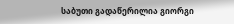საბუთი გადაწერილია გიორგი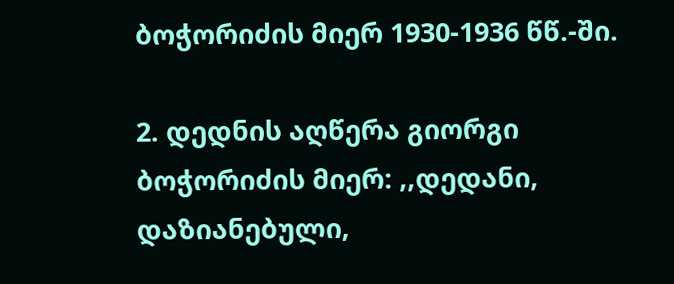ბოჭორიძის მიერ 1930-1936 წწ.-ში.

2. დედნის აღწერა გიორგი ბოჭორიძის მიერ: ,,დედანი, დაზიანებული,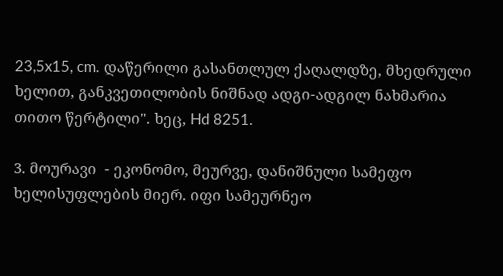23,5x15, cm. დაწერილი გასანთლულ ქაღალდზე, მხედრული ხელით, განკვეთილობის ნიშნად ადგი-ადგილ ნახმარია თითო წერტილი". ხეც, Hd 8251.

3. მოურავი  - ეკონომო, მეურვე, დანიშნული სამეფო ხელისუფლების მიერ. იფი სამეურნეო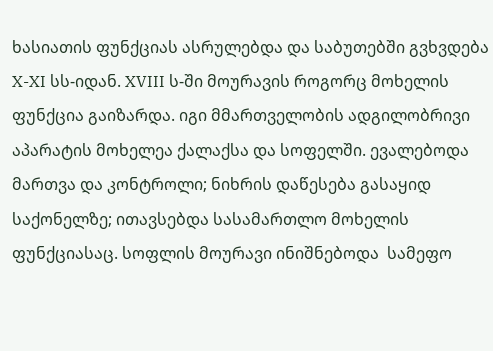ხასიათის ფუნქციას ასრულებდა და საბუთებში გვხვდება  X-XI სს-იდან. XVIII ს-ში მოურავის როგორც მოხელის ფუნქცია გაიზარდა. იგი მმართველობის ადგილობრივი აპარატის მოხელეა ქალაქსა და სოფელში. ევალებოდა მართვა და კონტროლი; ნიხრის დაწესება გასაყიდ საქონელზე; ითავსებდა სასამართლო მოხელის ფუნქციასაც. სოფლის მოურავი ინიშნებოდა  სამეფო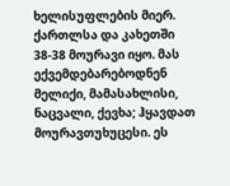ხელისუფლების მიერ. ქართლსა და კახეთში 38-38 მოურავი იყო. მას ექვემდებარებოდნენ მელიქი, მამასახლისი, ნაცვალი, ქევხა; ჰყავდათ მოურავთუხუცესი. ეს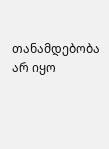თანამდებობა არ იყო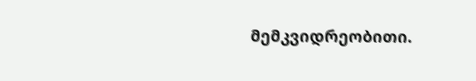მემკვიდრეობითი.